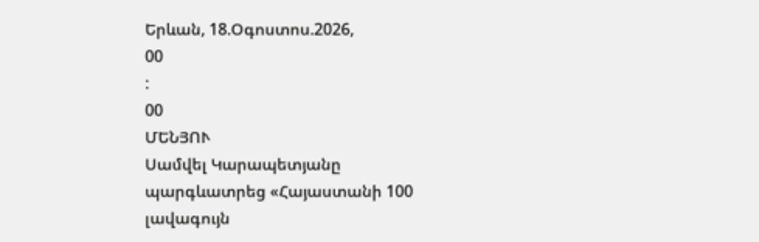Երևան, 18.Օգոստոս.2026,
00
:
00
ՄԵՆՅՈՒ
Սամվել Կարապետյանը պարգևատրեց «Հայաստանի 100 լավագույն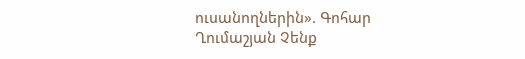ուսանողներին». Գոհար Ղումաշյան Չենք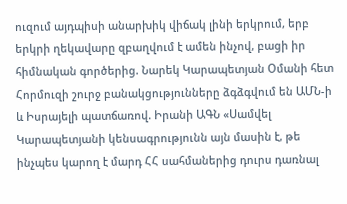ուզում այդպիսի անարխիկ վիճակ լինի երկրում, երբ երկրի ղեկավարը զբաղվում է ամեն ինչով, բացի իր հիմնական գործերից. Նարեկ Կարապետյան Օմանի հետ Հորմուզի շուրջ բանակցությունները ձգձգվում են ԱՄՆ-ի և Իսրայելի պատճառով. Իրանի ԱԳՆ «Սամվել Կարապետյանի կենսագրությունն այն մասին է, թե ինչպես կարող է մարդ ՀՀ սահմաներից դուրս դառնալ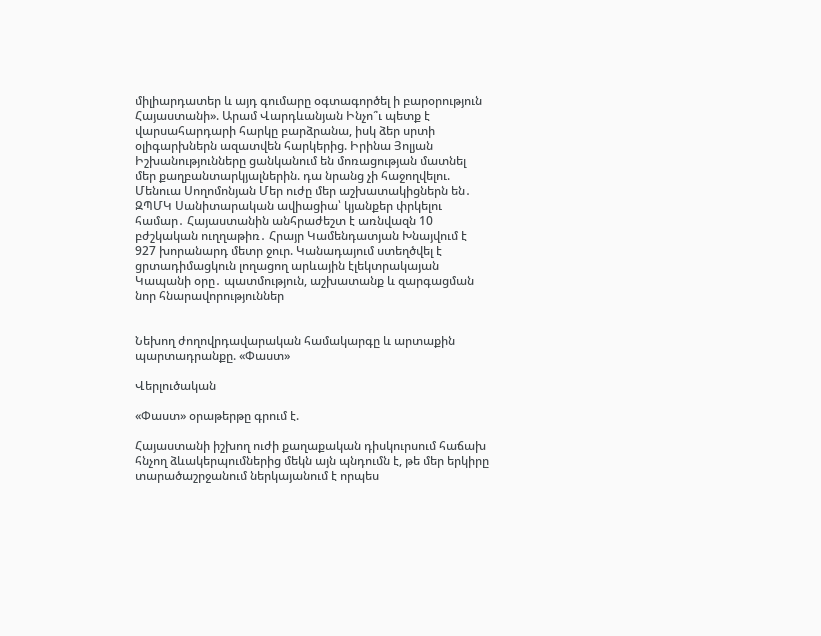միլիարդատեր և այդ գումարը օգտագործել ի բարօրություն Հայաստանի». Արամ Վարդևանյան Ինչո՞ւ պետք է վարսահարդարի հարկը բարձրանա, իսկ ձեր սրտի օլիգարխներն ազատվեն հարկերից. Իրինա Յոլյան Իշխանությունները ցանկանում են մոռացության մատնել մեր քաղբանտարկյալներին. դա նրանց չի հաջողվելու. Մենուա Սողոմոնյան Մեր ուժը մեր աշխատակիցներն են․ ԶՊՄԿ Սանիտարական ավիացիա՝ կյանքեր փրկելու համար․ Հայաստանին անհրաժեշտ է առնվազն 10 բժշկական ուղղաթիռ․ Հրայր Կամենդատյան Խնայվում է 927 խորանարդ մետր ջուր. Կանադայում ստեղծվել է ցրտադիմացկուն լողացող արևային էլեկտրակայան Կապանի օրը․ պատմություն, աշխատանք և զարգացման նոր հնարավորություններ


Նեխող ժողովրդավարական համակարգը և արտաքին պարտադրանքը. «Փաստ»

Վերլուծական

«Փաստ» օրաթերթը գրում է.

Հայաստանի իշխող ուժի քաղաքական դիսկուրսում հաճախ հնչող ձևակերպումներից մեկն այն պնդումն է, թե մեր երկիրը տարածաշրջանում ներկայանում է որպես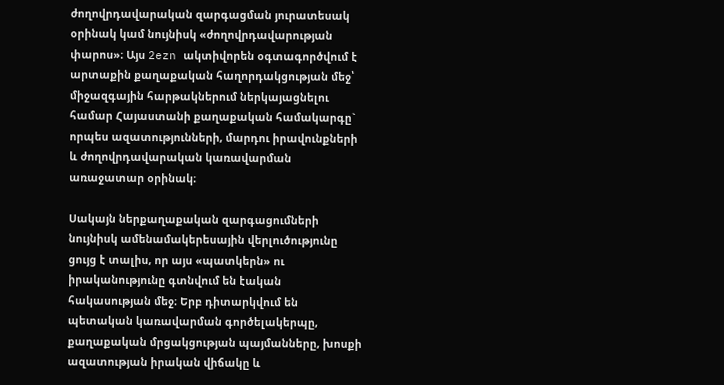ժողովրդավարական զարգացման յուրատեսակ օրինակ կամ նույնիսկ «ժողովրդավարության փարոս»։ Այս 2ezn ակտիվորեն օգտագործվում է արտաքին քաղաքական հաղորդակցության մեջ՝ միջազգային հարթակներում ներկայացնելու համար Հայաստանի քաղաքական համակարգը` որպես ազատությունների, մարդու իրավունքների և ժողովրդավարական կառավարման առաջատար օրինակ։

Սակայն ներքաղաքական զարգացումների նույնիսկ ամենամակերեսային վերլուծությունը ցույց է տալիս, որ այս «պատկերն» ու իրականությունը գտնվում են էական հակասության մեջ։ Երբ դիտարկվում են պետական կառավարման գործելակերպը, քաղաքական մրցակցության պայմանները, խոսքի ազատության իրական վիճակը և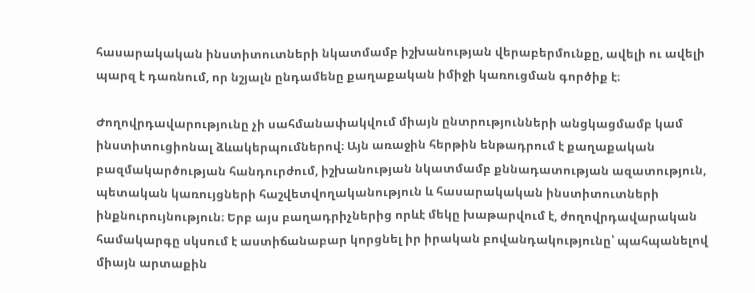հասարակական ինստիտուտների նկատմամբ իշխանության վերաբերմունքը, ավելի ու ավելի պարզ է դառնում, որ նշյալն ընդամենը քաղաքական իմիջի կառուցման գործիք է։

Ժողովրդավարությունը չի սահմանափակվում միայն ընտրությունների անցկացմամբ կամ ինստիտուցիոնալ ձևակերպումներով։ Այն առաջին հերթին ենթադրում է քաղաքական բազմակարծության հանդուրժում, իշխանության նկատմամբ քննադատության ազատություն, պետական կառույցների հաշվետվողականություն և հասարակական ինստիտուտների ինքնուրույնություն։ Երբ այս բաղադրիչներից որևէ մեկը խաթարվում է, ժողովրդավարական համակարգը սկսում է աստիճանաբար կորցնել իր իրական բովանդակությունը՝ պահպանելով միայն արտաքին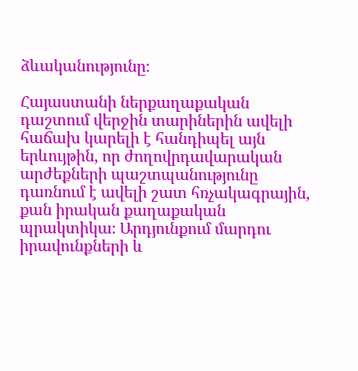ձևականությունը։

Հայաստանի ներքաղաքական դաշտում վերջին տարիներին ավելի հաճախ կարելի է հանդիպել այն երևույթին, որ ժողովրդավարական արժեքների պաշտպանությունը դառնում է ավելի շատ հռչակագրային, քան իրական քաղաքական պրակտիկա։ Արդյունքում մարդու իրավունքների և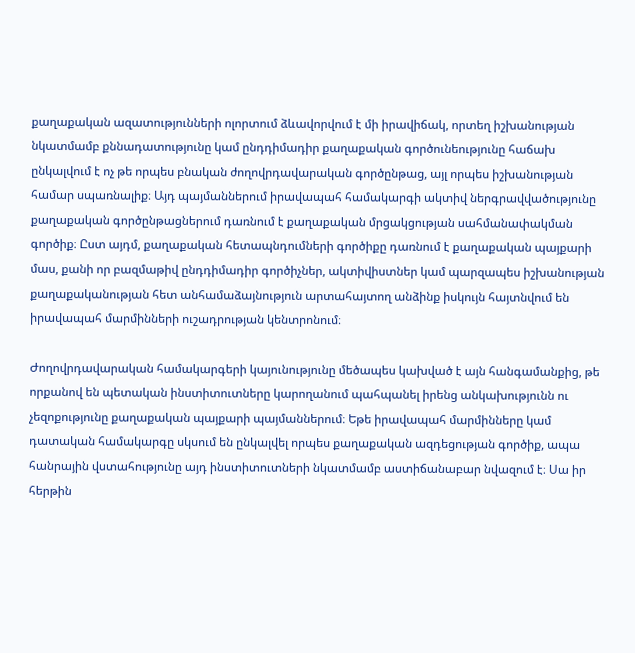քաղաքական ազատությունների ոլորտում ձևավորվում է մի իրավիճակ, որտեղ իշխանության նկատմամբ քննադատությունը կամ ընդդիմադիր քաղաքական գործունեությունը հաճախ ընկալվում է ոչ թե որպես բնական ժողովրդավարական գործընթաց, այլ որպես իշխանության համար սպառնալիք։ Այդ պայմաններում իրավապահ համակարգի ակտիվ ներգրավվածությունը քաղաքական գործընթացներում դառնում է քաղաքական մրցակցության սահմանափակման գործիք։ Ըստ այդմ, քաղաքական հետապնդումների գործիքը դառնում է քաղաքական պայքարի մաս, քանի որ բազմաթիվ ընդդիմադիր գործիչներ, ակտիվիստներ կամ պարզապես իշխանության քաղաքականության հետ անհամաձայնություն արտահայտող անձինք իսկույն հայտնվում են իրավապահ մարմինների ուշադրության կենտրոնում։

Ժողովրդավարական համակարգերի կայունությունը մեծապես կախված է այն հանգամանքից, թե որքանով են պետական ինստիտուտները կարողանում պահպանել իրենց անկախությունն ու չեզոքությունը քաղաքական պայքարի պայմաններում։ Եթե իրավապահ մարմինները կամ դատական համակարգը սկսում են ընկալվել որպես քաղաքական ազդեցության գործիք, ապա հանրային վստահությունը այդ ինստիտուտների նկատմամբ աստիճանաբար նվազում է։ Սա իր հերթին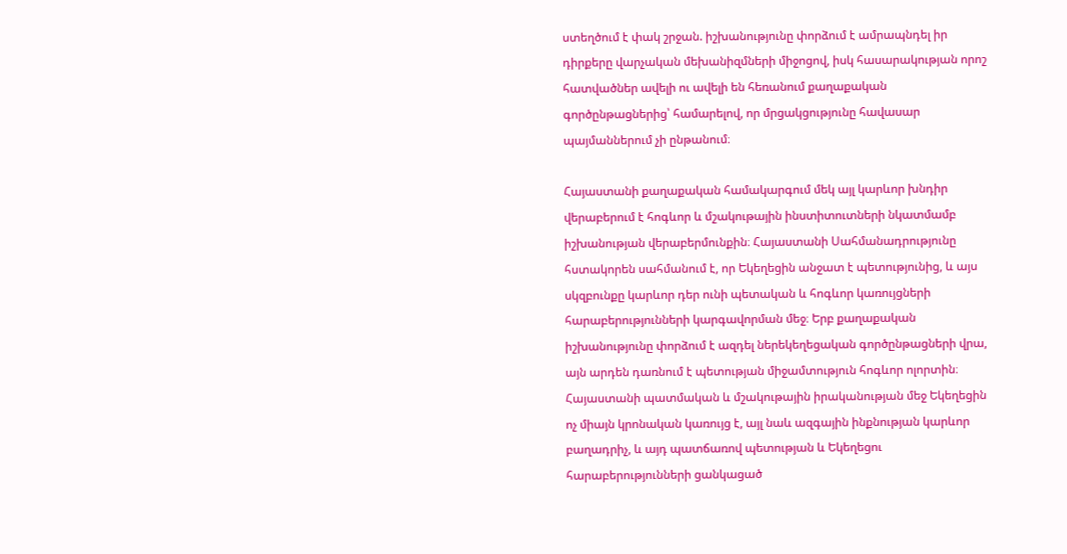ստեղծում է փակ շրջան. իշխանությունը փորձում է ամրապնդել իր դիրքերը վարչական մեխանիզմների միջոցով, իսկ հասարակության որոշ հատվածներ ավելի ու ավելի են հեռանում քաղաքական գործընթացներից՝ համարելով, որ մրցակցությունը հավասար պայմաններում չի ընթանում։

Հայաստանի քաղաքական համակարգում մեկ այլ կարևոր խնդիր վերաբերում է հոգևոր և մշակութային ինստիտուտների նկատմամբ իշխանության վերաբերմունքին։ Հայաստանի Սահմանադրությունը հստակորեն սահմանում է, որ Եկեղեցին անջատ է պետությունից, և այս սկզբունքը կարևոր դեր ունի պետական և հոգևոր կառույցների հարաբերությունների կարգավորման մեջ։ Երբ քաղաքական իշխանությունը փորձում է ազդել ներեկեղեցական գործընթացների վրա, այն արդեն դառնում է պետության միջամտություն հոգևոր ոլորտին։ Հայաստանի պատմական և մշակութային իրականության մեջ Եկեղեցին ոչ միայն կրոնական կառույց է, այլ նաև ազգային ինքնության կարևոր բաղադրիչ, և այդ պատճառով պետության և Եկեղեցու հարաբերությունների ցանկացած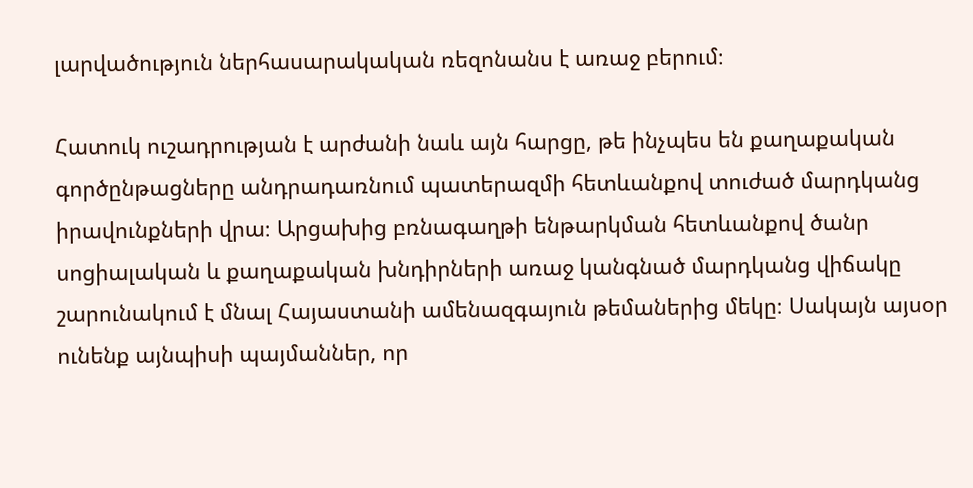լարվածություն ներհասարակական ռեզոնանս է առաջ բերում։

Հատուկ ուշադրության է արժանի նաև այն հարցը, թե ինչպես են քաղաքական գործընթացները անդրադառնում պատերազմի հետևանքով տուժած մարդկանց իրավունքների վրա։ Արցախից բռնագաղթի ենթարկման հետևանքով ծանր սոցիալական և քաղաքական խնդիրների առաջ կանգնած մարդկանց վիճակը շարունակում է մնալ Հայաստանի ամենազգայուն թեմաներից մեկը։ Սակայն այսօր ունենք այնպիսի պայմաններ, որ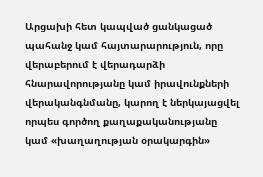Արցախի հետ կապված ցանկացած պահանջ կամ հայտարարություն, որը վերաբերում է վերադարձի հնարավորությանը կամ իրավունքների վերականգնմանը, կարող է ներկայացվել որպես գործող քաղաքականությանը կամ «խաղաղության օրակարգին»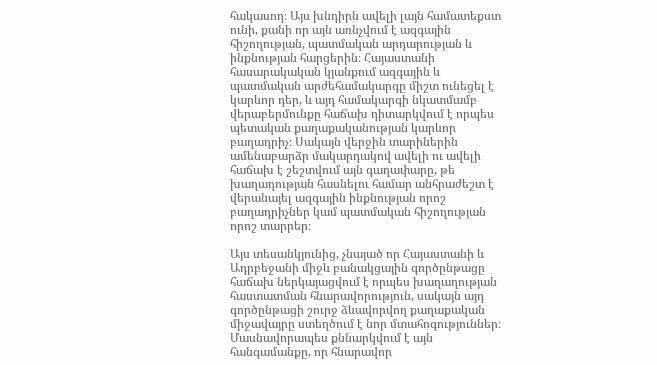հակասող։ Այս խնդիրն ավելի լայն համատեքստ ունի, քանի որ այն առնչվում է ազգային հիշողության, պատմական արդարության և ինքնության հարցերին։ Հայաստանի հասարակական կյանքում ազգային և պատմական արժեհամակարգը միշտ ունեցել է կարևոր դեր, և այդ համակարգի նկատմամբ վերաբերմունքը հաճախ դիտարկվում է որպես պետական քաղաքականության կարևոր բաղադրիչ։ Սակայն վերջին տարիներին ամենաբարձր մակարդակով ավելի ու ավելի հաճախ է շեշտվում այն գաղափարը, թե խաղաղության հասնելու համար անհրաժեշտ է վերանայել ազգային ինքնության որոշ բաղադրիչներ կամ պատմական հիշողության որոշ տարրեր։

Այս տեսանկյունից, չնայած որ Հայաստանի և Ադրբեջանի միջև բանակցային գործընթացը հաճախ ներկայացվում է որպես խաղաղության հաստատման հնարավորություն, սակայն այդ գործընթացի շուրջ ձևավորվող քաղաքական միջավայրը ստեղծում է նոր մտահոգություններ։ Մասնավորապես քննարկվում է այն հանգամանքը, որ հնարավոր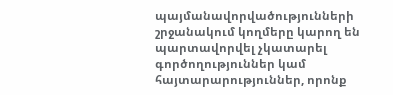պայմանավորվածությունների շրջանակում կողմերը կարող են պարտավորվել չկատարել գործողություններ կամ հայտարարություններ, որոնք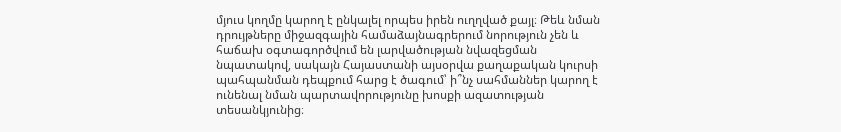մյուս կողմը կարող է ընկալել որպես իրեն ուղղված քայլ։ Թեև նման դրույթները միջազգային համաձայնագրերում նորություն չեն և հաճախ օգտագործվում են լարվածության նվազեցման նպատակով, սակայն Հայաստանի այսօրվա քաղաքական կուրսի պահպանման դեպքում հարց է ծագում՝ ի՞նչ սահմաններ կարող է ունենալ նման պարտավորությունը խոսքի ազատության տեսանկյունից։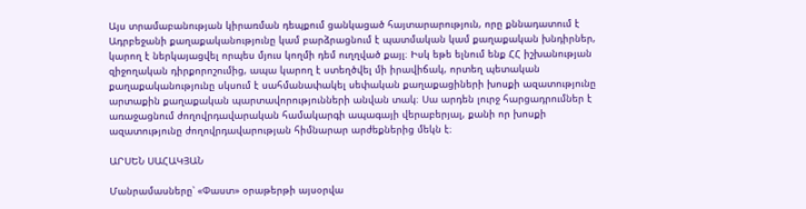Այս տրամաբանության կիրառման դեպքում ցանկացած հայտարարություն, որը քննադատում է Ադրբեջանի քաղաքականությունը կամ բարձրացնում է պատմական կամ քաղաքական խնդիրներ, կարող է ներկայացվել որպես մյուս կողմի դեմ ուղղված քայլ։ Իսկ եթե ելնում ենք ՀՀ իշխանության զիջողական դիրքորոշումից, ապա կարող է ստեղծվել մի իրավիճակ, որտեղ պետական քաղաքականությունը սկսում է սահմանափակել սեփական քաղաքացիների խոսքի ազատությունը արտաքին քաղաքական պարտավորությունների անվան տակ։ Սա արդեն լուրջ հարցադրումներ է առաջացնում ժողովրդավարական համակարգի ապագայի վերաբերյալ, քանի որ խոսքի ազատությունը ժողովրդավարության հիմնարար արժեքներից մեկն է։

ԱՐՍԵՆ ՍԱՀԱԿՅԱՆ

Մանրամասները՝ «Փաստ» օրաթերթի այսօրվա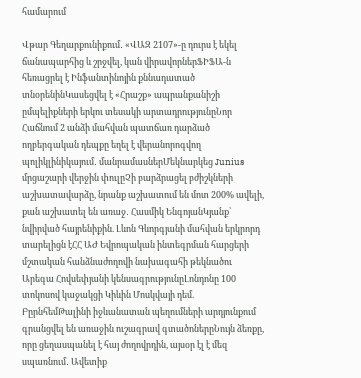համարում

Վթար Գեղարքունիքում․ «ՎԱԶ 2107»-ը դուրս է եկել ճանապարհից և շրջվել, կան վիրավորներՖԻՖԱ-ն հեռացրել է Ինֆանտինոյին քննադատած տնօրենինԿասեցվել է «Հրաշք» ապրանքանիշի ըմպելիքների երկու տեսակի արտադրությունըՆոր Հաճնում 2 անձի մահվան պատճառ դարձած ողբերգական դեպքը եղել է վերանորոգվող պոլիկլինիկայում․ մանրամասներՄեկնարկեց Junius մրցաշարի վերջին փուլըՉի բարձրացել բժիշկների աշխատավարձը, նրանք աշխատում են մոտ 200% ավելի, քան աշխատել են առաջ․ Հասմիկ ԵնգոյանԿյանք՝ նվիրված հայրենիքին. Լևոն Գևորգյանի մահվան երկրորդ տարելիցն էՀՀ ԱԺ Եվրոպական ինտեգրման հարցերի մշտական հանձնաժողովի նախագահի թեկնածու Արեգա Հովսեփյանի կենսագրությունըԼոնդոնը 100 տոկոսով կաջակցի Կիևին Մոսկվայի դեմ. ԲըրնհեմԹալինի իջևանատան պեղումների արդյունքում գրանցվել են առաջին ուշագրավ գտածոներըՆույն ձեռքը, որը ցեղասպանել է հայ ժողովրդին, այսօր էլ է մեզ սպառնում․ Ավետիք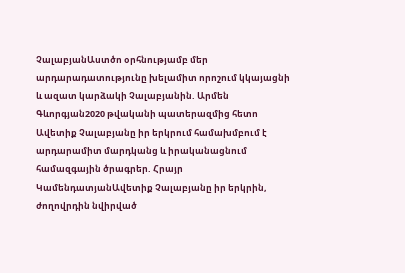ՉալաբյանԱստծո օրհնությամբ մեր արդարադատությունը խելամիտ որոշում կկայացնի և ազատ կարձակի Չալաբյանին. Արմեն Գևորգյան2020 թվականի պատերազմից հետո Ավետիք Չալաբյանը իր երկրում համախմբում է արդարամիտ մարդկանց և իրականացնում համազգային ծրագրեր. Հրայր ԿամենդատյանԱվետիք Չալաբյանը իր երկրին, ժողովրդին նվիրված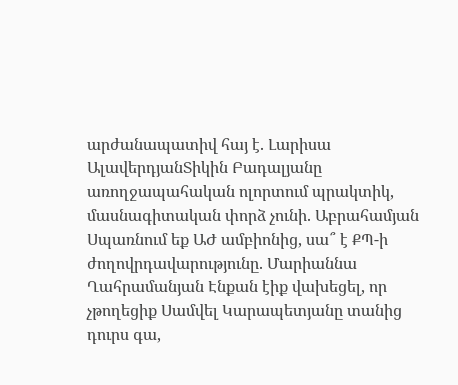արժանապատիվ հայ է. Լարիսա ԱլավերդյանՏիկին Բադալյանը առողջապահական ոլորտում պրակտիկ, մասնագիտական փորձ չունի. Աբրահամյան Սպառնում եք ԱԺ ամբիոնից, սա՞ է ՔՊ-ի ժողովրդավարությունը. Մարիաննա Ղահրամանյան Էնքան էիք վախեցել, որ չթողեցիք Սամվել Կարապետյանը տանից դուրս գա,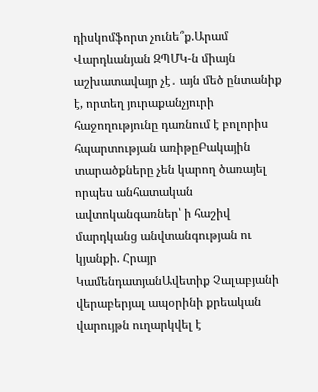դիսկոմֆորտ չունե՞ք.Արամ Վարդևանյան ԶՊՄԿ-ն միայն աշխատավայր չէ․ այն մեծ ընտանիք է, որտեղ յուրաքանչյուրի հաջողությունը դառնում է բոլորիս հպարտության առիթըԲակային տարածքները չեն կարող ծառայել որպես անհատական ավտոկանգառներ՝ ի հաշիվ մարդկանց անվտանգության ու կյանքի. Հրայր ԿամենդատյանԱվետիք Չալաբյանի վերաբերյալ ապօրինի քրեական վարույթն ուղարկվել է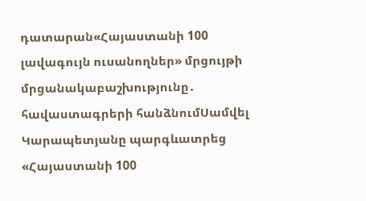դատարան«Հայաստանի 100 լավագույն ուսանողներ» մրցույթի մրցանակաբաշխությունը․ հավաստագրերի հանձնումՍամվել Կարապետյանը պարգևատրեց «Հայաստանի 100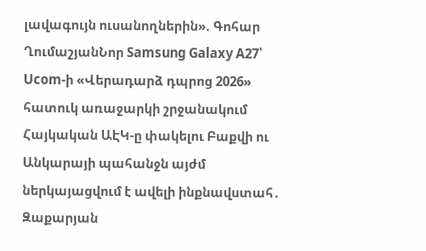լավագույն ուսանողներին». Գոհար ՂումաշյանՆոր Samsung Galaxy A27՝ Ucom-ի «Վերադարձ դպրոց 2026» հատուկ առաջարկի շրջանակում Հայկական ԱԷԿ-ը փակելու Բաքվի ու Անկարայի պահանջն այժմ ներկայացվում է ավելի ինքնավստահ․ Զաքարյան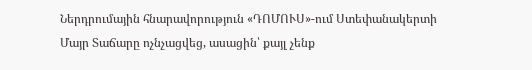Ներդրումային հնարավորություն «ԴՈՄՈՒՍ»-ում Ստեփանակերտի Մայր Տաճարը ոչնչացվեց, ասացին՝ քայլ չենք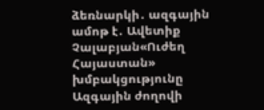ձեռնարկի․ ազգային ամոթ է․ Ավետիք Չալաբյան«Ուժեղ Հայաստան» խմբակցությունը Ազգային ժողովի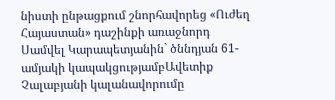նիստի ընթացքում շնորհավորեց «Ուժեղ Հայաստան» դաշինքի առաջնորդ Սամվել Կարապետյանին` ծննդյան 61-ամյակի կապակցությամբԱվետիք Չալաբյանի կալանավորումը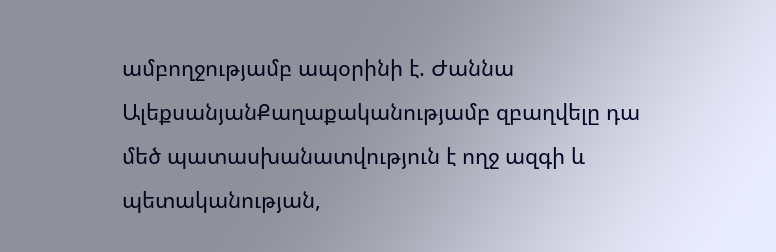ամբողջությամբ ապօրինի է. Ժաննա ԱլեքսանյանՔաղաքականությամբ զբաղվելը դա մեծ պատասխանատվություն է ողջ ազգի և պետականության,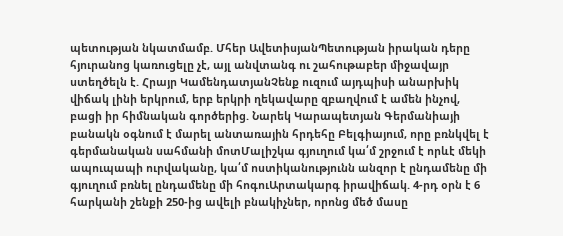պետության նկատմամբ. Մհեր ԱվետիսյանՊետության իրական դերը հյուրանոց կառուցելը չէ, այլ անվտանգ ու շահութաբեր միջավայր ստեղծելն է. Հրայր ԿամենդատյանՉենք ուզում այդպիսի անարխիկ վիճակ լինի երկրում, երբ երկրի ղեկավարը զբաղվում է ամեն ինչով, բացի իր հիմնական գործերից. Նարեկ Կարապետյան Գերմանիայի բանակն օգնում է մարել անտառային հրդեհը Բելգիայում, որը բռնկվել է գերմանական սահմանի մոտՄալիշկա գյուղում կա՛մ շրջում է որևէ մեկի ապուպապի ուրվականը, կա՛մ ոստիկանությունն անզոր է ընդամենը մի գյուղում բռնել ընդամենը մի հոգուԱրտակարգ իրավիճակ. 4-րդ օրն է 6 հարկանի շենքի 250-ից ավելի բնակիչներ, որոնց մեծ մասը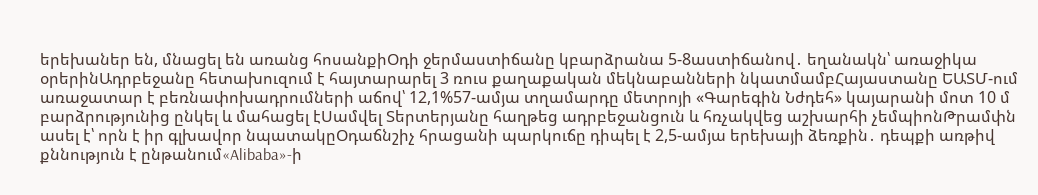երեխաներ են, մնացել են առանց հոսանքիՕդի ջերմաստիճանը կբարձրանա 5-8աստիճանով․ եղանակն՝ առաջիկա օրերինԱդրբեջանը հետախուզում է հայտարարել 3 ռուս քաղաքական մեկնաբանների նկատմամբՀայաստանը ԵԱՏՄ-ում առաջատար է բեռնափոխադրումների աճով՝ 12,1%57-ամյա տղամարդը մետրոյի «Գարեգին Նժդեհ» կայարանի մոտ 10 մ բարձրությունից ընկել և մահացել էՍամվել Տերտերյանը հաղթեց ադրբեջանցուն և հռչակվեց աշխարհի չեմպիոնԹրամփն ասել է՝ որն է իր գլխավոր նպատակըՕդաճնշիչ հրացանի պարկուճը դիպել է 2,5-ամյա երեխայի ձեռքին․ դեպքի առթիվ քննություն է ընթանում«Alibaba»-ի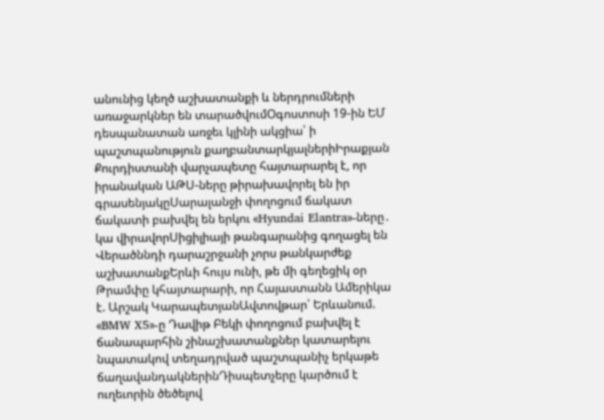անունից կեղծ աշխատանքի և ներդրումների առաջարկներ են տարածվումՕգոստոսի 19-ին ԵՄ դեսպանատան առջեւ կլինի ակցիա՝ ի պաշտպանություն քաղբանտարկյալներիԻրաքյան Քուրդիստանի վարչապետը հայտարարել է, որ իրանական ԱԹՍ-ները թիրախավորել են իր գրասենյակըՍարալանջի փողոցում ճակատ ճակատի բախվել են երկու «Hyundai Elantra»-ները․ կա վիրավորՍիցիլիայի թանգարանից գողացել են Վերածննդի դարաշրջանի չորս թանկարժեք աշխատանքԵրևի հույս ունի, թե մի գեղեցիկ օր Թրամփը կհայտարարի, որ Հայաստանն Ամերիկա է. Արշակ ԿարապետյանԱվտովթար՝ Երևանում. «BMW X5»-ը Դավիթ Բեկի փողոցում բախվել է ճանապարհին շինաշխատանքներ կատարելու նպատակով տեղադրված պաշտպանիչ երկաթե ճաղավանդակներինԴիսպետչերը կարծում է ուղեւորին ծեծելով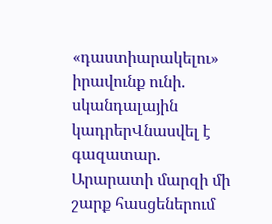«դաստիարակելու» իրավունք ունի. սկանդալային կադրերՎնասվել է գազատար. Արարատի մարզի մի շարք հասցեներում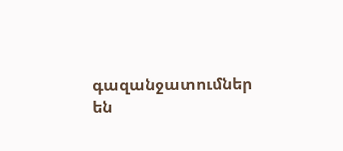գազանջատումներ են